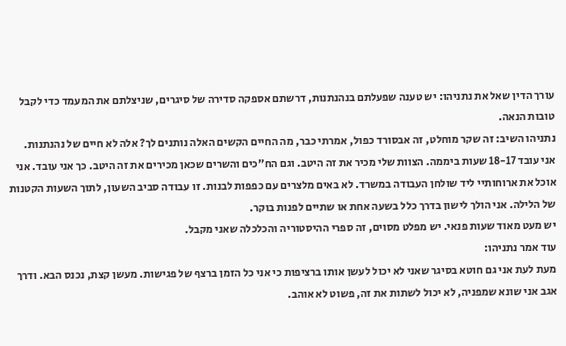עורך הדין שאל את נתניהו: יש טענה שפעלתם בנהנתנות, דרשתם אספקה סדירה של סיגרים, שניצלתם את המעמד כדי לקבל טובות הנאה.
נתניהו השיב: זה שקר מוחלט, זה אבסורד כפול, אמרתי כבר, מה החיים הקשים האלה נותנים לך? אלה לא חיים של נהנתנות.
אני עובד 18-17 שעות ביממה. הצוות שלי מכיר את זה היטב. וגם הח"כים והשרים שכאן מכירים את זה היטב. כך אני עובד. אני אוכל את ארוחותיי ליד שולחן העבודה במשרד. לא באים מלצרים עם כפפות לבנות. זו עבודה סביב השעון, לתוך השעות הקטנות של הלילה. אני הולך לישון בדרך כלל בשעה אחת או שתיים לפנות בוקר.
יש מעט מאוד שעות פנאי. יש מפלט מסוים, זה ספרי ההיסטוריה והכלכלה שאני מקבל.
עוד אמר נתניהו:
מעת לעת אני גם חוטא בסיגר שאני לא יכול לעשן אותו ברציפות כי אני כל הזמן ברצף של פגישות. מעשן קצת, נכנס הבא. ודרך אגב אני שונא שמפניה, לא יכול לשתות את זה, פשוט לא אוהב.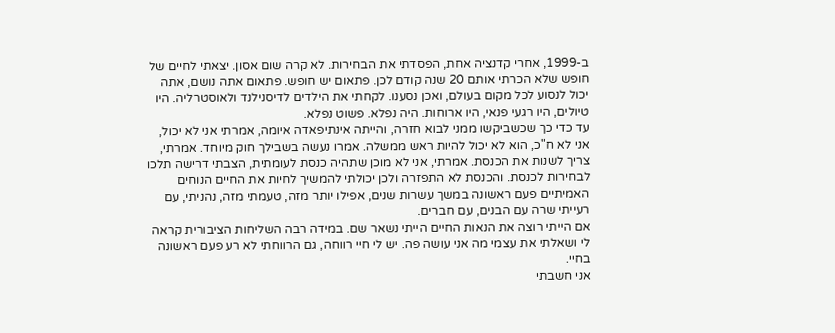ב-1999, אחרי קדנציה אחת, הפסדתי את הבחירות. לא קרה שום אסון. יצאתי לחיים של חופש שלא הכרתי אותם 20 שנה קודם לכן. פתאום יש חופש. פתאום אתה נושם, אתה יכול לנסוע לכל מקום בעולם, ואכן נסענו. לקחתי את הילדים לדיסנילנד ולאוסטרליה. היו טיולים, היו רגעי פנאי, היו ארוחות. היה נפלא. פשוט נפלא.
עד כדי כך שכשביקשו ממני לבוא חזרה, והייתה אינתיפאדה איומה, אמרתי אני לא יכול, אני לא ח"כ, הוא לא יכול להיות ראש ממשלה. אמרו נעשה בשבילך חוק מיוחד. אמרתי, צריך לשנות את הכנסת. אמרתי, אני לא מוכן שתהיה כנסת לעומתית, הצבתי דרישה תלכו לבחירות לכנסת. והכנסת לא התפזרה ולכן יכולתי להמשיך לחיות את החיים הנוחים האמיתיים פעם ראשונה במשך עשרות שנים, אפילו יותר מזה, טעמתי מזה, נהניתי, עם רעייתי שרה עם הבנים, עם חברים.
אם הייתי רוצה את הנאות החיים הייתי נשאר שם. במידה רבה השליחות הציבורית קראה לי ושאלתי את עצמי מה אני עושה פה. יש לי חיי רווחה, גם הרווחתי לא רע פעם ראשונה בחיי.
אני חשבתי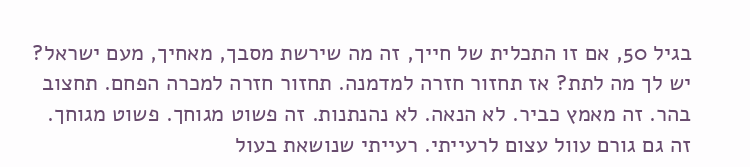בגיל 50, אם זו התכלית של חייך, זה מה שירשת מסבך, מאחיך, מעם ישראל? יש לך מה לתת? אז תחזור חזרה למדמנה. תחזור חזרה למכרה הפחם. תחצוב בהר. זה מאמץ כביר. לא הנאה. לא נהנתנות. זה פשוט מגוחך. פשוט מגוחך. זה גם גורם עוול עצום לרעייתי. רעייתי שנושאת בעול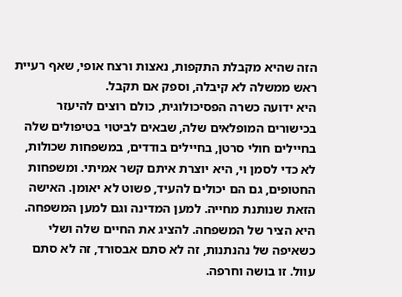הזה שהיא מקבלת התקפות, נאצות ורצח אופי, שאף רעיית ראש ממשלה לא קיבלה, וספק אם תקבל.
היא ידועה כשרה הפסיכולוגית, כולם רוצים להיעזר בכישורים המופלאים שלה, שבאים לביטוי בטיפולים שלה בחיילים חולי סרטן, בחיילים בודדים, במשפחות שכולות, לא כדי לסמן וי, היא יוצרת איתם קשר אמיתי. ומשפחות החטופים, גם הם יכולים להעיד, פשוט לא יאומן. האישה הזאת שנותנת מחייה. למען המדינה וגם למען המשפחה. היא הציר של המשפחה. להציג את החיים שלה ושלי כשאיפה של נהנתנות, זה לא סתם אבסורד, זה לא סתם עוול. זו בושה וחרפה.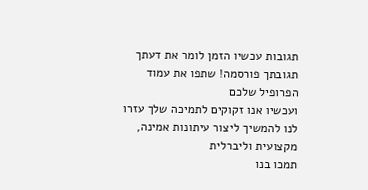תגובות עכשיו הזמן לומר את דעתך
תגובתך פורסמה! שתפו את עמוד הפרופיל שלכם
ועכשיו אנו זקוקים לתמיכה שלך עזרו לנו להמשיך ליצור עיתונות אמינה, מקצועית וליברלית
תמכו בנו